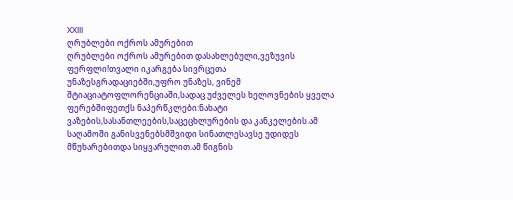XXIII
ღრუბლები ოქროს ამურებით
ღრუბლები ოქროს ამურებით დასახლებული,ვეზუვის ფერფლი!თვალი იკარგება სივრცეთა უნაზესგრადაციებში,უფრო უნაზეს, ვინემ შტიაციატოფლორენციაში,სადაც უძველეს ხელოვნების ყველა ფერებშიფეთქს ნაპერწკლები:ნახატი ვაზების,სასანთლეების,საცეცხლურების და კანკელების.ამ საღამოში განისვენებსმშვიდი სინათლესავსე უდიდეს მწუხარებითდა სიყვარულით.ამ წიგნის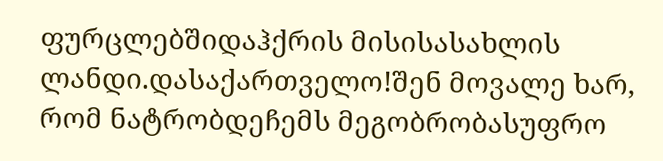ფურცლებშიდაჰქრის მისისასახლის ლანდი.დასაქართველო!შენ მოვალე ხარ, რომ ნატრობდეჩემს მეგობრობასუფრო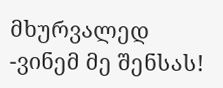მხურვალედ -ვინემ მე შენსას!